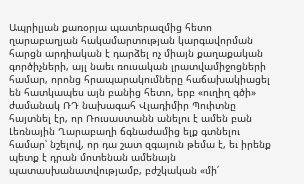Ապրիլյան քառօրյա պատերազմից հետո ղարաբաղյան հակամարտության կարգավորման հարցն արդիական է դարձել ոչ միայն քաղաքական գործիչների, այլ նաեւ ռուսական լրատվամիջոցների համար, որոնց հրապարակումները հաճախակիացել են հատկապես այն բանից հետո, երբ «ուղիղ գծի» ժամանակ ՌԴ նախագահ Վլադիմիր Պուիտնը հայտնել էր, որ Ռուսաստանն անելու է ամեն բան Լեռնային Ղարաբաղի ճգնաժամից ելք գտնելու համար՝ նշելով, որ դա շատ զգայուն թեմա է, եւ իրենք պետք է դրան մոտենան ամենայն պատասխանատվությամբ, բժշկական «մի՛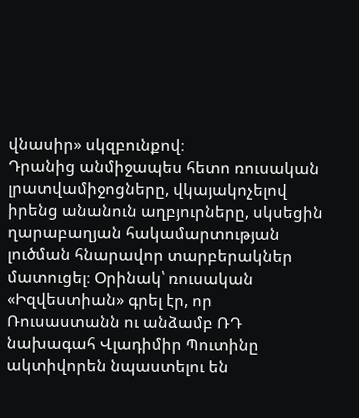վնասիր» սկզբունքով։
Դրանից անմիջապես հետո ռուսական լրատվամիջոցները, վկայակոչելով իրենց անանուն աղբյուրները, սկսեցին ղարաբաղյան հակամարտության լուծման հնարավոր տարբերակներ մատուցել։ Օրինակ՝ ռուսական «Իզվեստիան» գրել էր, որ Ռուսաստանն ու անձամբ ՌԴ նախագահ Վլադիմիր Պուտինը ակտիվորեն նպաստելու են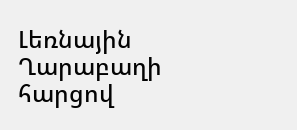Լեռնային Ղարաբաղի հարցով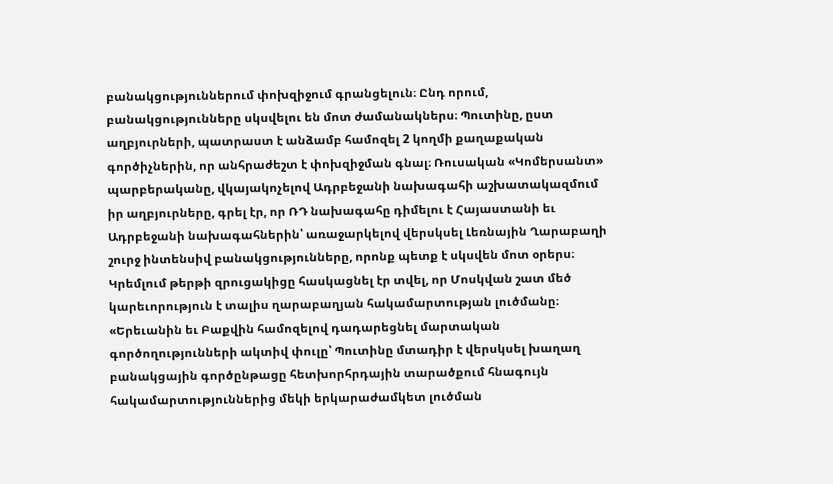բանակցություններում փոխզիջում գրանցելուն։ Ընդ որում, բանակցությունները սկսվելու են մոտ ժամանակներս։ Պուտինը, ըստ աղբյուրների, պատրաստ է անձամբ համոզել 2 կողմի քաղաքական գործիչներին, որ անհրաժեշտ է փոխզիջման գնալ։ Ռուսական «Կոմերսանտ» պարբերականը, վկայակոչելով Ադրբեջանի նախագահի աշխատակազմում իր աղբյուրները, գրել էր, որ ՌԴ նախագահը դիմելու է Հայաստանի եւ Ադրբեջանի նախագահներին՝ առաջարկելով վերսկսել Լեռնային Ղարաբաղի շուրջ ինտենսիվ բանակցությունները, որոնք պետք է սկսվեն մոտ օրերս։
Կրեմլում թերթի զրուցակիցը հասկացնել էր տվել, որ Մոսկվան շատ մեծ կարեւորություն է տալիս ղարաբաղյան հակամարտության լուծմանը։ «Երեւանին եւ Բաքվին համոզելով դադարեցնել մարտական գործողությունների ակտիվ փուլը՝ Պուտինը մտադիր է վերսկսել խաղաղ բանակցային գործընթացը հետխորհրդային տարածքում հնագույն հակամարտություններից մեկի երկարաժամկետ լուծման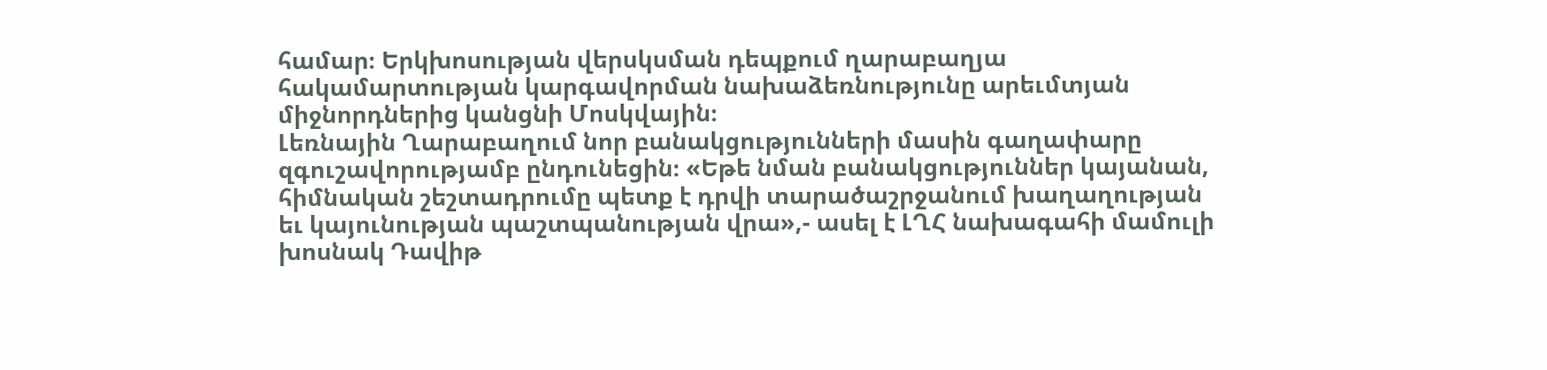համար։ Երկխոսության վերսկսման դեպքում ղարաբաղյա հակամարտության կարգավորման նախաձեռնությունը արեւմտյան միջնորդներից կանցնի Մոսկվային։
Լեռնային Ղարաբաղում նոր բանակցությունների մասին գաղափարը զգուշավորությամբ ընդունեցին։ «Եթե նման բանակցություններ կայանան, հիմնական շեշտադրումը պետք է դրվի տարածաշրջանում խաղաղության եւ կայունության պաշտպանության վրա»,- ասել է ԼՂՀ նախագահի մամուլի խոսնակ Դավիթ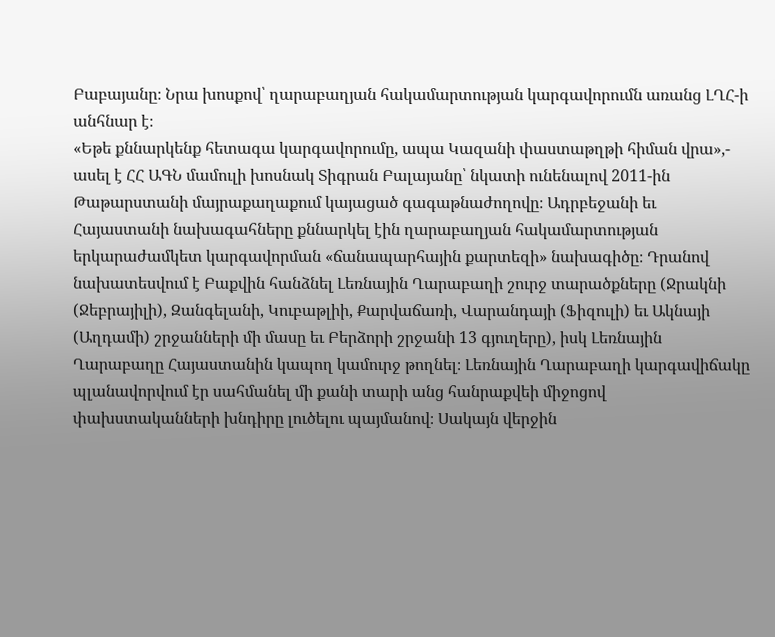Բաբայանը։ Նրա խոսքով՝ ղարաբաղյան հակամարտության կարգավորումն առանց ԼՂՀ-ի անհնար է։
«Եթե քննարկենք հետագա կարգավորումը, ապա Կազանի փաստաթղթի հիման վրա»,- ասել է ՀՀ ԱԳՆ մամուլի խոսնակ Տիգրան Բալայանը՝ նկատի ունենալով 2011-ին Թաթարստանի մայրաքաղաքում կայացած գագաթնաժողովը։ Ադրբեջանի եւ Հայաստանի նախագահները քննարկել էին ղարաբաղյան հակամարտության երկարաժամկետ կարգավորման «ճանապարհային քարտեզի» նախագիծը։ Դրանով նախատեսվում է Բաքվին հանձնել Լեռնային Ղարաբաղի շուրջ տարածքները (Ջրակնի (Ջեբրայիլի), Զանգելանի, Կուբաթլիի, Քարվաճառի, Վարանդայի (Ֆիզուլի) եւ Ակնայի (Աղդամի) շրջանների մի մասը եւ Բերձորի շրջանի 13 գյուղերը), իսկ Լեռնային Ղարաբաղը Հայաստանին կապող կամուրջ թողնել։ Լեռնային Ղարաբաղի կարգավիճակը պլանավորվում էր սահմանել մի քանի տարի անց հանրաքվեի միջոցով փախստականների խնդիրը լուծելու պայմանով։ Սակայն վերջին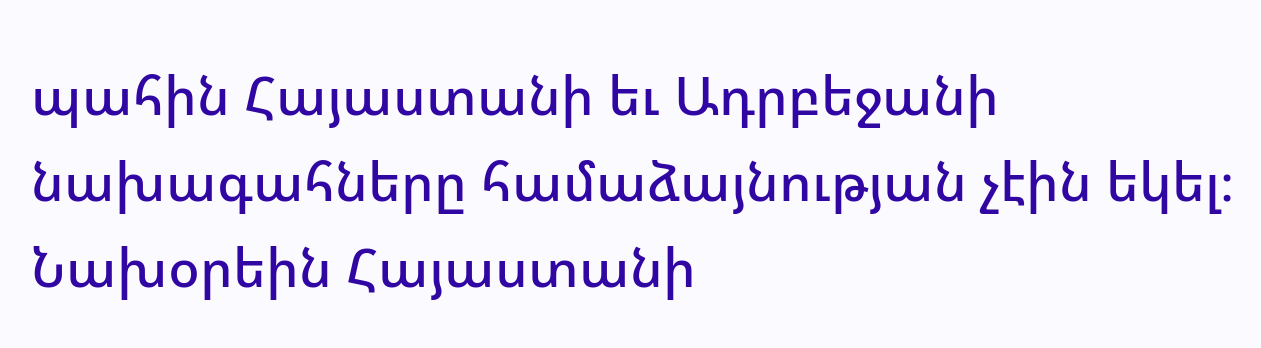պահին Հայաստանի եւ Ադրբեջանի նախագահները համաձայնության չէին եկել։
Նախօրեին Հայաստանի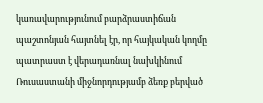կառավարությունում բարձրաստիճան պաշտոնյան հայտնել էր, որ հայկական կողմը պատրաստ է վերադառնալ նախկինում Ռուսաստանի միջնորդությամբ ձեռք բերված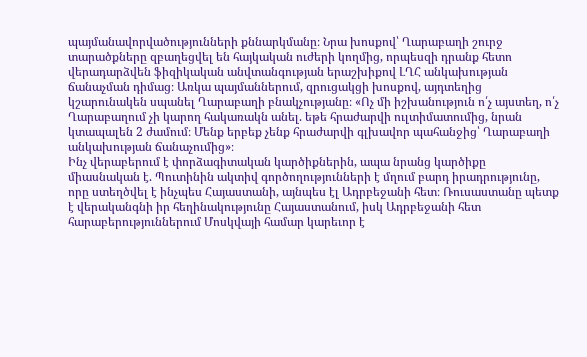պայմանավորվածությունների քննարկմանը։ Նրա խոսքով՝ Ղարաբաղի շուրջ տարածքները զբաղեցվել են հայկական ուժերի կողմից, որպեսզի դրանք հետո վերադարձվեն ֆիզիկական անվտանգության երաշխիքով ԼՂՀ անկախության ճանաչման դիմաց։ Առկա պայմաններում, զրուցակցի խոսքով, այդտեղից կշարունակեն սպանել Ղարաբաղի բնակչությանը։ «Ոչ մի իշխանություն ո՛չ այստեղ, ո՛չ Ղարաբաղում չի կարող հակառակն անել. եթե հրաժարվի ուլտիմատումից, նրան կտապալեն 2 ժամում։ Մենք երբեք չենք հրաժարվի գլխավոր պահանջից՝ Ղարաբաղի անկախության ճանաչումից»։
Ինչ վերաբերում է փորձագիտական կարծիքներին, ապա նրանց կարծիքը միասնական է. Պուտինին ակտիվ գործողությունների է մղում բարդ իրադրությունը, որը ստեղծվել է ինչպես Հայաստանի, այնպես էլ Ադրբեջանի հետ։ Ռուսաստանը պետք է վերականգնի իր հեղինակությունը Հայաստանում, իսկ Ադրբեջանի հետ հարաբերություններում Մոսկվայի համար կարեւոր է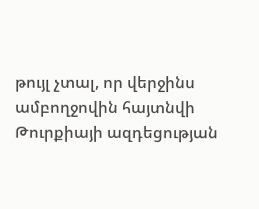թույլ չտալ, որ վերջինս ամբողջովին հայտնվի Թուրքիայի ազդեցության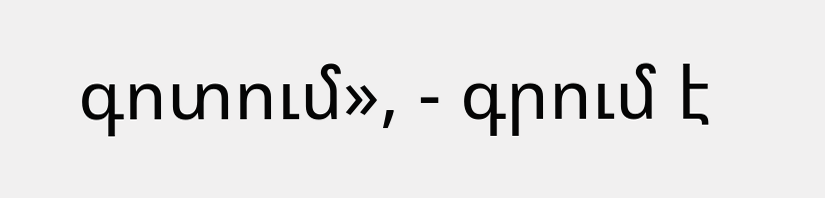գոտում», - գրում է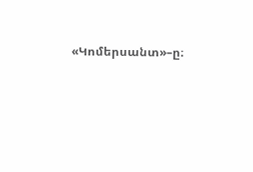«Կոմերսանտ»–ը։